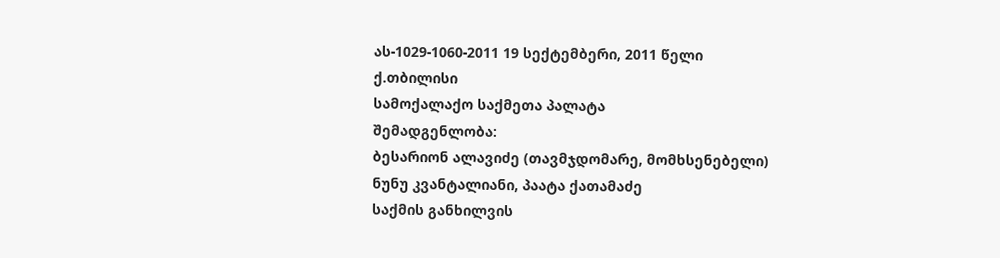ას-1029-1060-2011 19 სექტემბერი, 2011 წელი
ქ.თბილისი
სამოქალაქო საქმეთა პალატა
შემადგენლობა:
ბესარიონ ალავიძე (თავმჯდომარე, მომხსენებელი)
ნუნუ კვანტალიანი, პაატა ქათამაძე
საქმის განხილვის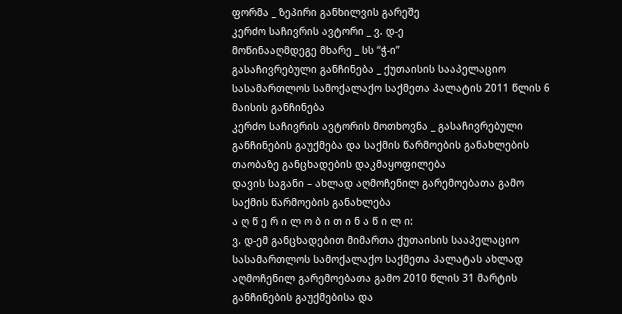ფორმა _ ზეპირი განხილვის გარეშე
კერძო საჩივრის ავტორი _ ვ. დ-ე
მოწინააღმდეგე მხარე _ სს “ჭ-ი”
გასაჩივრებული განჩინება _ ქუთაისის სააპელაციო სასამართლოს სამოქალაქო საქმეთა პალატის 2011 წლის 6 მაისის განჩინება
კერძო საჩივრის ავტორის მოთხოვნა _ გასაჩივრებული განჩინების გაუქმება და საქმის წარმოების განახლების თაობაზე განცხადების დაკმაყოფილება
დავის საგანი – ახლად აღმოჩენილ გარემოებათა გამო საქმის წარმოების განახლება
ა ღ წ ე რ ი ლ ო ბ ი თ ი ნ ა წ ი ლ ი:
ვ. დ-ემ განცხადებით მიმართა ქუთაისის სააპელაციო სასამართლოს სამოქალაქო საქმეთა პალატას ახლად აღმოჩენილ გარემოებათა გამო 2010 წლის 31 მარტის განჩინების გაუქმებისა და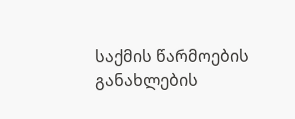საქმის წარმოების განახლების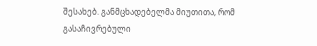შესახებ. განმცხადებელმა მიუთითა, რომ გასაჩივრებული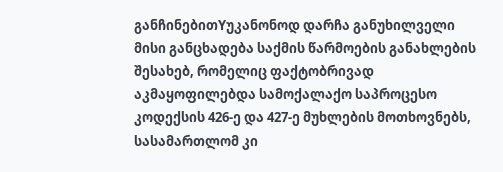განჩინებითYუკანონოდ დარჩა განუხილველი მისი განცხადება საქმის წარმოების განახლების შესახებ, რომელიც ფაქტობრივად აკმაყოფილებდა სამოქალაქო საპროცესო კოდექსის 426-ე და 427-ე მუხლების მოთხოვნებს, სასამართლომ კი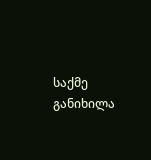საქმე განიხილა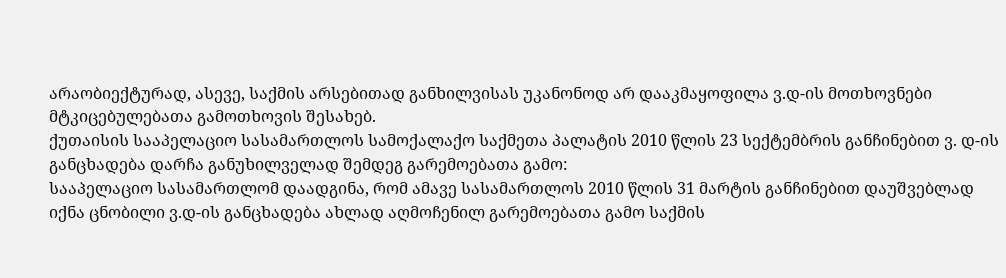არაობიექტურად, ასევე, საქმის არსებითად განხილვისას უკანონოდ არ დააკმაყოფილა ვ.დ-ის მოთხოვნები მტკიცებულებათა გამოთხოვის შესახებ.
ქუთაისის სააპელაციო სასამართლოს სამოქალაქო საქმეთა პალატის 2010 წლის 23 სექტემბრის განჩინებით ვ. დ-ის განცხადება დარჩა განუხილველად შემდეგ გარემოებათა გამო:
სააპელაციო სასამართლომ დაადგინა, რომ ამავე სასამართლოს 2010 წლის 31 მარტის განჩინებით დაუშვებლად იქნა ცნობილი ვ.დ-ის განცხადება ახლად აღმოჩენილ გარემოებათა გამო საქმის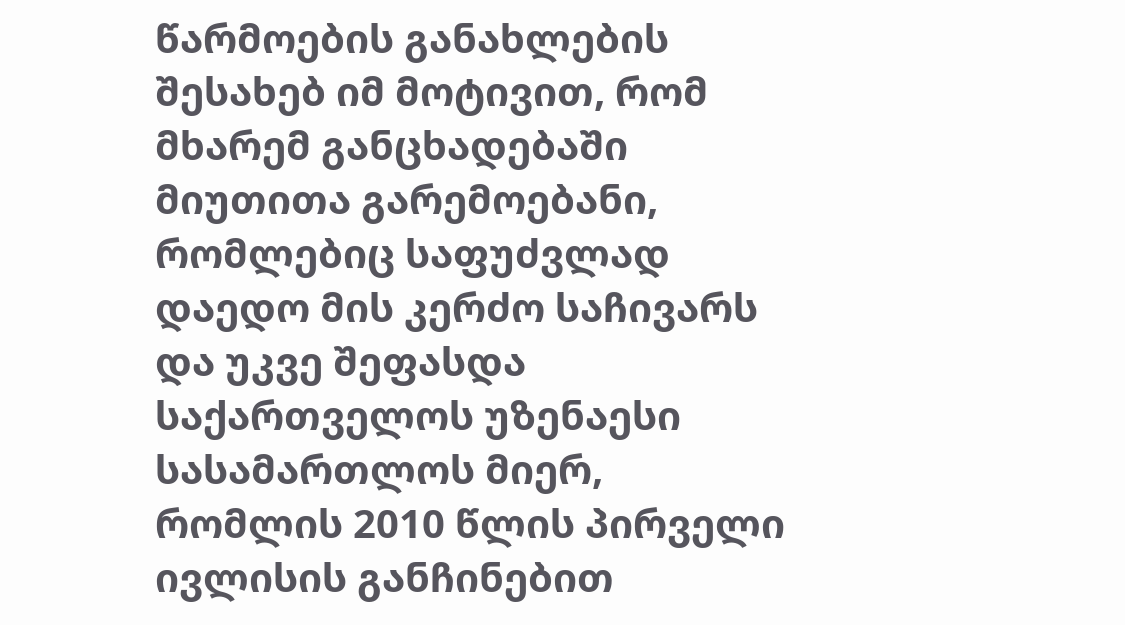წარმოების განახლების შესახებ იმ მოტივით, რომ მხარემ განცხადებაში მიუთითა გარემოებანი, რომლებიც საფუძვლად დაედო მის კერძო საჩივარს და უკვე შეფასდა საქართველოს უზენაესი სასამართლოს მიერ, რომლის 2010 წლის პირველი ივლისის განჩინებით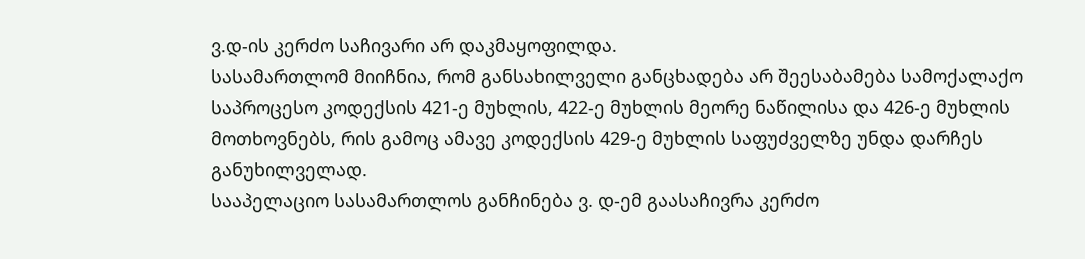ვ.დ-ის კერძო საჩივარი არ დაკმაყოფილდა.
სასამართლომ მიიჩნია, რომ განსახილველი განცხადება არ შეესაბამება სამოქალაქო საპროცესო კოდექსის 421-ე მუხლის, 422-ე მუხლის მეორე ნაწილისა და 426-ე მუხლის მოთხოვნებს, რის გამოც ამავე კოდექსის 429-ე მუხლის საფუძველზე უნდა დარჩეს განუხილველად.
სააპელაციო სასამართლოს განჩინება ვ. დ-ემ გაასაჩივრა კერძო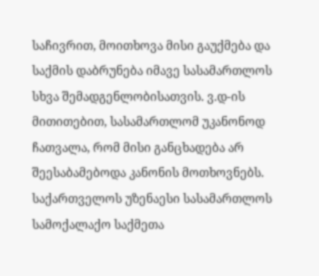საჩივრით, მოითხოვა მისი გაუქმება და საქმის დაბრუნება იმავე სასამართლოს სხვა შემადგენლობისათვის. ვ.დ-ის მითითებით, სასამართლომ უკანონოდ ჩათვალა, რომ მისი განცხადება არ შეესაბამებოდა კანონის მოთხოვნებს.
საქართველოს უზენაესი სასამართლოს სამოქალაქო საქმეთა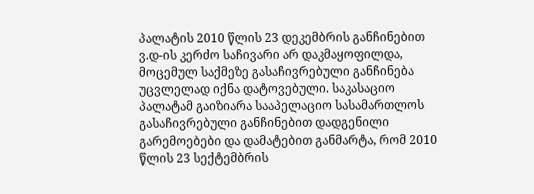პალატის 2010 წლის 23 დეკემბრის განჩინებით ვ.დ-ის კერძო საჩივარი არ დაკმაყოფილდა, მოცემულ საქმეზე გასაჩივრებული განჩინება უცვლელად იქნა დატოვებული. საკასაციო პალატამ გაიზიარა სააპელაციო სასამართლოს გასაჩივრებული განჩინებით დადგენილი გარემოებები და დამატებით განმარტა, რომ 2010 წლის 23 სექტემბრის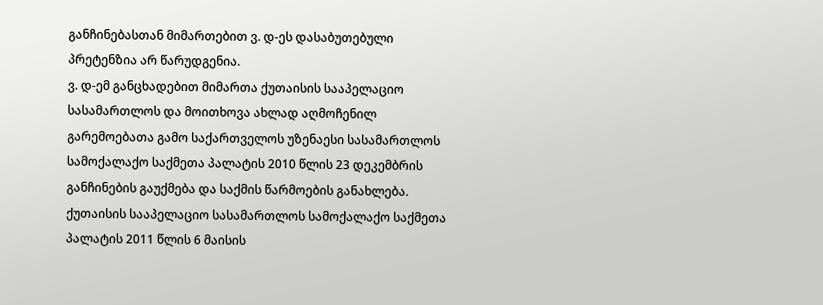განჩინებასთან მიმართებით ვ. დ-ეს დასაბუთებული პრეტენზია არ წარუდგენია.
ვ. დ-ემ განცხადებით მიმართა ქუთაისის სააპელაციო სასამართლოს და მოითხოვა ახლად აღმოჩენილ გარემოებათა გამო საქართველოს უზენაესი სასამართლოს სამოქალაქო საქმეთა პალატის 2010 წლის 23 დეკემბრის განჩინების გაუქმება და საქმის წარმოების განახლება.
ქუთაისის სააპელაციო სასამართლოს სამოქალაქო საქმეთა პალატის 2011 წლის 6 მაისის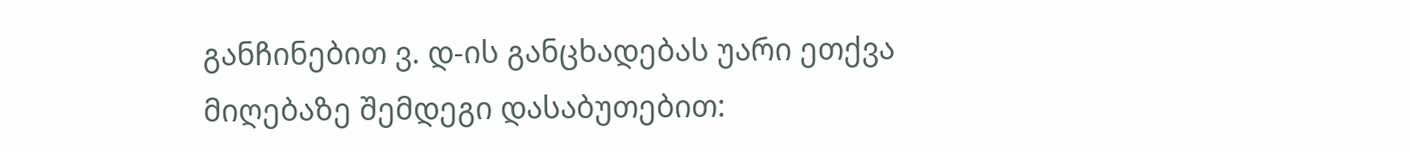განჩინებით ვ. დ-ის განცხადებას უარი ეთქვა მიღებაზე შემდეგი დასაბუთებით: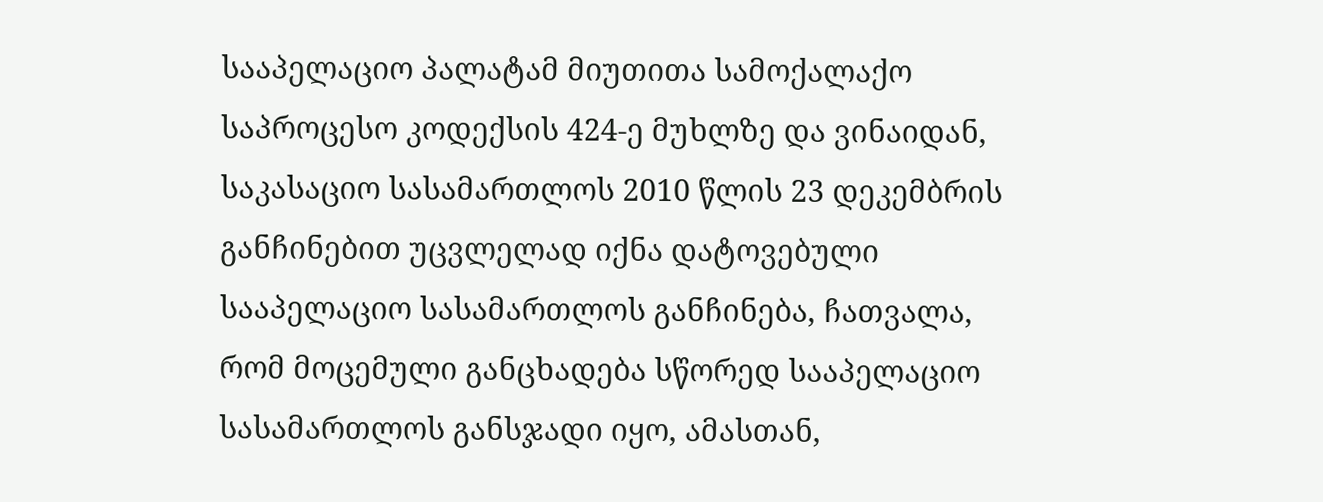სააპელაციო პალატამ მიუთითა სამოქალაქო საპროცესო კოდექსის 424-ე მუხლზე და ვინაიდან, საკასაციო სასამართლოს 2010 წლის 23 დეკემბრის განჩინებით უცვლელად იქნა დატოვებული სააპელაციო სასამართლოს განჩინება, ჩათვალა, რომ მოცემული განცხადება სწორედ სააპელაციო სასამართლოს განსჯადი იყო, ამასთან,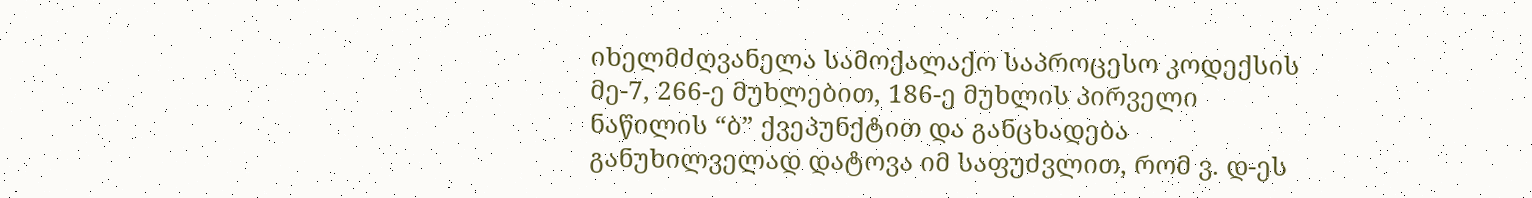იხელმძღვანელა სამოქალაქო საპროცესო კოდექსის მე-7, 266-ე მუხლებით, 186-ე მუხლის პირველი ნაწილის “ბ” ქვეპუნქტით და განცხადება განუხილველად დატოვა იმ საფუძვლით, რომ ვ. დ-ეს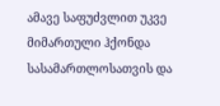ამავე საფუძვლით უკვე მიმართული ჰქონდა სასამართლოსათვის და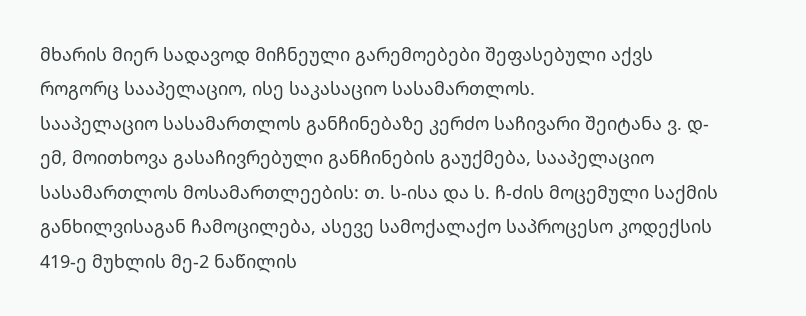მხარის მიერ სადავოდ მიჩნეული გარემოებები შეფასებული აქვს როგორც სააპელაციო, ისე საკასაციო სასამართლოს.
სააპელაციო სასამართლოს განჩინებაზე კერძო საჩივარი შეიტანა ვ. დ-ემ, მოითხოვა გასაჩივრებული განჩინების გაუქმება, სააპელაციო სასამართლოს მოსამართლეების: თ. ს-ისა და ს. ჩ-ძის მოცემული საქმის განხილვისაგან ჩამოცილება, ასევე სამოქალაქო საპროცესო კოდექსის 419-ე მუხლის მე-2 ნაწილის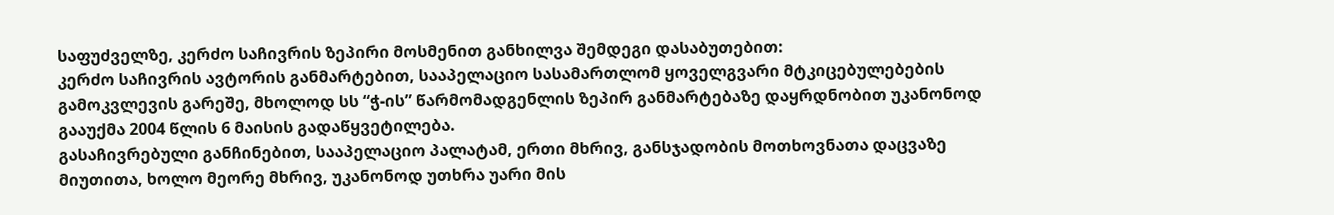საფუძველზე, კერძო საჩივრის ზეპირი მოსმენით განხილვა შემდეგი დასაბუთებით:
კერძო საჩივრის ავტორის განმარტებით, სააპელაციო სასამართლომ ყოველგვარი მტკიცებულებების გამოკვლევის გარეშე, მხოლოდ სს “ჭ-ის” წარმომადგენლის ზეპირ განმარტებაზე დაყრდნობით უკანონოდ გააუქმა 2004 წლის 6 მაისის გადაწყვეტილება.
გასაჩივრებული განჩინებით, სააპელაციო პალატამ, ერთი მხრივ, განსჯადობის მოთხოვნათა დაცვაზე მიუთითა, ხოლო მეორე მხრივ, უკანონოდ უთხრა უარი მის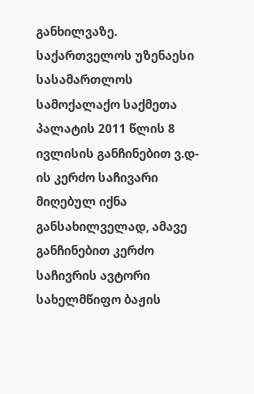განხილვაზე.
საქართველოს უზენაესი სასამართლოს სამოქალაქო საქმეთა პალატის 2011 წლის 8 ივლისის განჩინებით ვ.დ-ის კერძო საჩივარი მიღებულ იქნა განსახილველად, ამავე განჩინებით კერძო საჩივრის ავტორი სახელმწიფო ბაჟის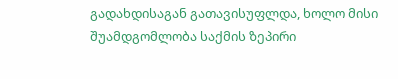გადახდისაგან გათავისუფლდა, ხოლო მისი შუამდგომლობა საქმის ზეპირი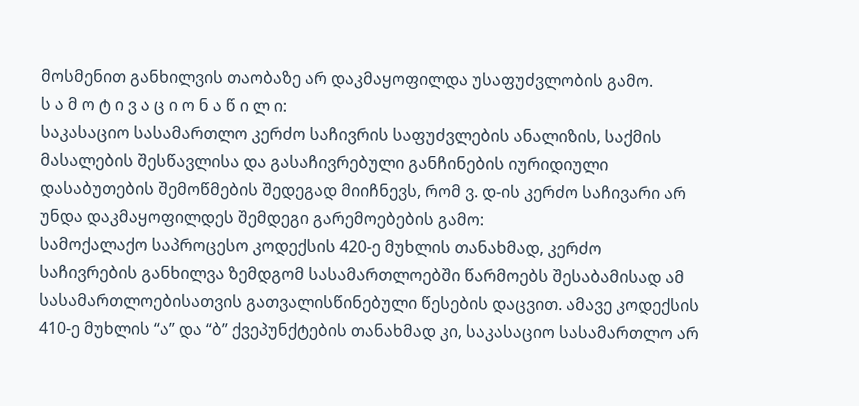მოსმენით განხილვის თაობაზე არ დაკმაყოფილდა უსაფუძვლობის გამო.
ს ა მ ო ტ ი ვ ა ც ი ო ნ ა წ ი ლ ი:
საკასაციო სასამართლო კერძო საჩივრის საფუძვლების ანალიზის, საქმის მასალების შესწავლისა და გასაჩივრებული განჩინების იურიდიული დასაბუთების შემოწმების შედეგად მიიჩნევს, რომ ვ. დ-ის კერძო საჩივარი არ უნდა დაკმაყოფილდეს შემდეგი გარემოებების გამო:
სამოქალაქო საპროცესო კოდექსის 420-ე მუხლის თანახმად, კერძო საჩივრების განხილვა ზემდგომ სასამართლოებში წარმოებს შესაბამისად ამ სასამართლოებისათვის გათვალისწინებული წესების დაცვით. ამავე კოდექსის 410-ე მუხლის “ა” და “ბ” ქვეპუნქტების თანახმად კი, საკასაციო სასამართლო არ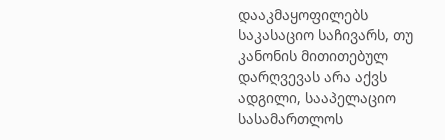დააკმაყოფილებს საკასაციო საჩივარს, თუ კანონის მითითებულ დარღვევას არა აქვს ადგილი, სააპელაციო სასამართლოს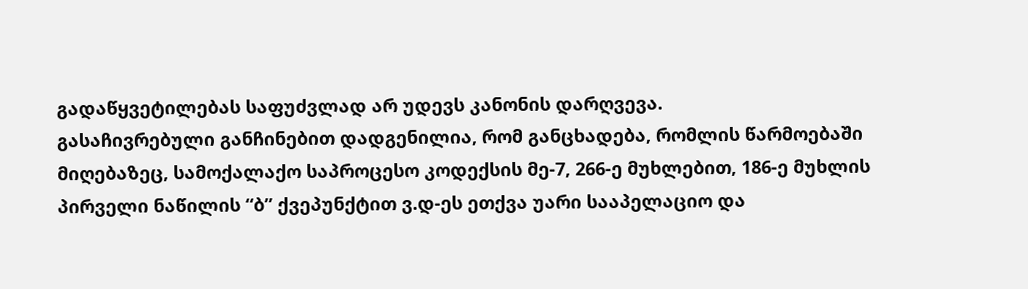გადაწყვეტილებას საფუძვლად არ უდევს კანონის დარღვევა.
გასაჩივრებული განჩინებით დადგენილია, რომ განცხადება, რომლის წარმოებაში მიღებაზეც, სამოქალაქო საპროცესო კოდექსის მე-7, 266-ე მუხლებით, 186-ე მუხლის პირველი ნაწილის “ბ” ქვეპუნქტით ვ.დ-ეს ეთქვა უარი სააპელაციო და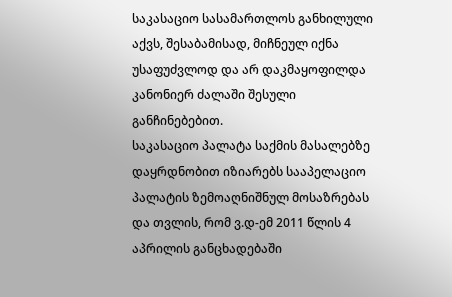საკასაციო სასამართლოს განხილული აქვს, შესაბამისად, მიჩნეულ იქნა უსაფუძვლოდ და არ დაკმაყოფილდა კანონიერ ძალაში შესული განჩინებებით.
საკასაციო პალატა საქმის მასალებზე დაყრდნობით იზიარებს სააპელაციო პალატის ზემოაღნიშნულ მოსაზრებას და თვლის, რომ ვ.დ-ემ 2011 წლის 4 აპრილის განცხადებაში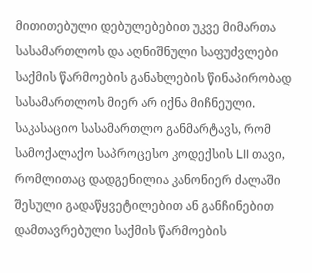მითითებული დებულებებით უკვე მიმართა სასამართლოს და აღნიშნული საფუძვლები საქმის წარმოების განახლების წინაპირობად სასამართლოს მიერ არ იქნა მიჩნეული.
საკასაციო სასამართლო განმარტავს, რომ სამოქალაქო საპროცესო კოდექსის LII თავი, რომლითაც დადგენილია კანონიერ ძალაში შესული გადაწყვეტილებით ან განჩინებით დამთავრებული საქმის წარმოების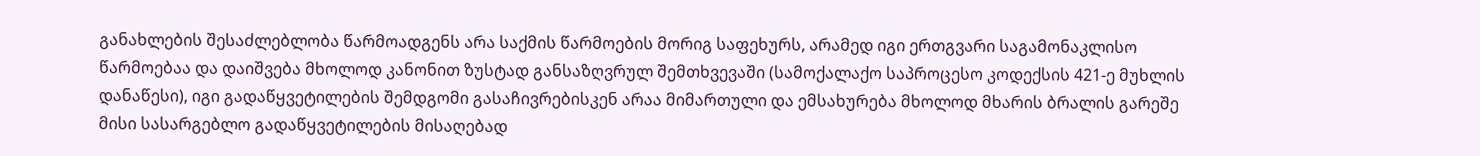განახლების შესაძლებლობა წარმოადგენს არა საქმის წარმოების მორიგ საფეხურს, არამედ იგი ერთგვარი საგამონაკლისო წარმოებაა და დაიშვება მხოლოდ კანონით ზუსტად განსაზღვრულ შემთხვევაში (სამოქალაქო საპროცესო კოდექსის 421-ე მუხლის დანაწესი), იგი გადაწყვეტილების შემდგომი გასაჩივრებისკენ არაა მიმართული და ემსახურება მხოლოდ მხარის ბრალის გარეშე მისი სასარგებლო გადაწყვეტილების მისაღებად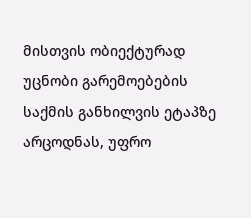მისთვის ობიექტურად უცნობი გარემოებების საქმის განხილვის ეტაპზე არცოდნას, უფრო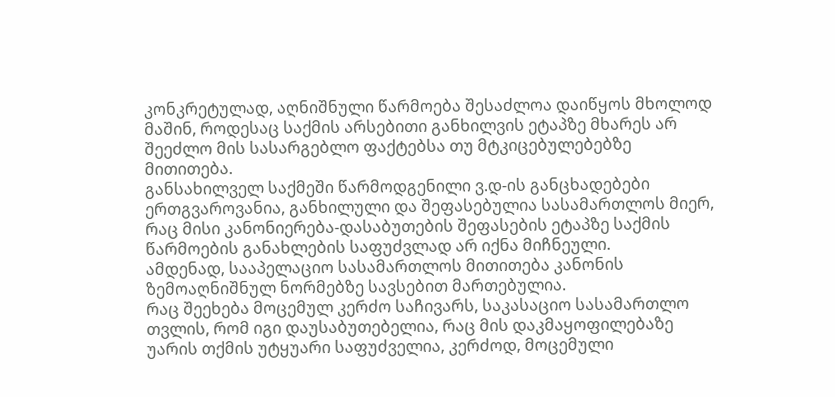კონკრეტულად, აღნიშნული წარმოება შესაძლოა დაიწყოს მხოლოდ მაშინ, როდესაც საქმის არსებითი განხილვის ეტაპზე მხარეს არ შეეძლო მის სასარგებლო ფაქტებსა თუ მტკიცებულებებზე მითითება.
განსახილველ საქმეში წარმოდგენილი ვ.დ-ის განცხადებები ერთგვაროვანია, განხილული და შეფასებულია სასამართლოს მიერ, რაც მისი კანონიერება-დასაბუთების შეფასების ეტაპზე საქმის წარმოების განახლების საფუძვლად არ იქნა მიჩნეული.
ამდენად, სააპელაციო სასამართლოს მითითება კანონის ზემოაღნიშნულ ნორმებზე სავსებით მართებულია.
რაც შეეხება მოცემულ კერძო საჩივარს, საკასაციო სასამართლო თვლის, რომ იგი დაუსაბუთებელია, რაც მის დაკმაყოფილებაზე უარის თქმის უტყუარი საფუძველია, კერძოდ, მოცემული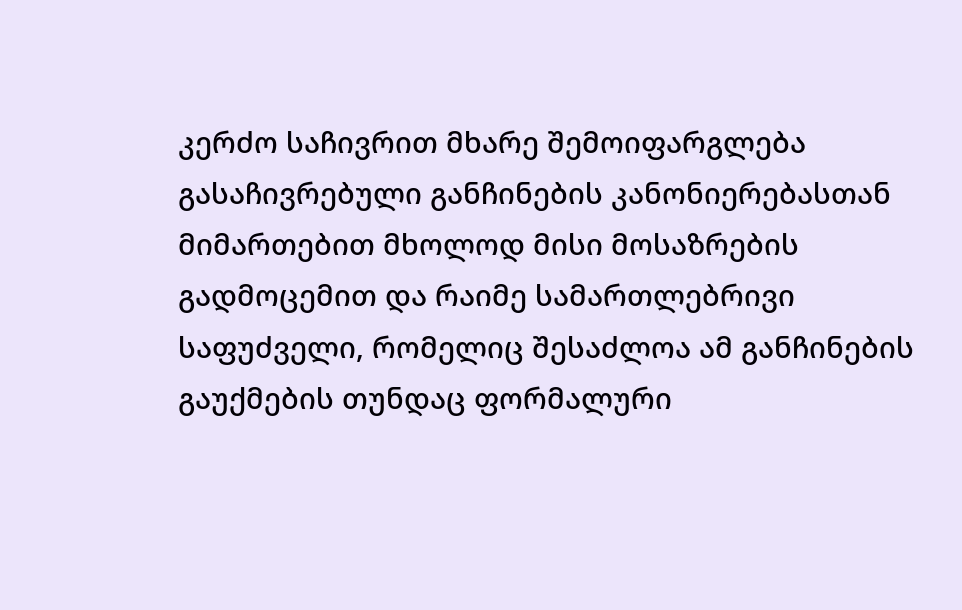კერძო საჩივრით მხარე შემოიფარგლება გასაჩივრებული განჩინების კანონიერებასთან მიმართებით მხოლოდ მისი მოსაზრების გადმოცემით და რაიმე სამართლებრივი საფუძველი, რომელიც შესაძლოა ამ განჩინების გაუქმების თუნდაც ფორმალური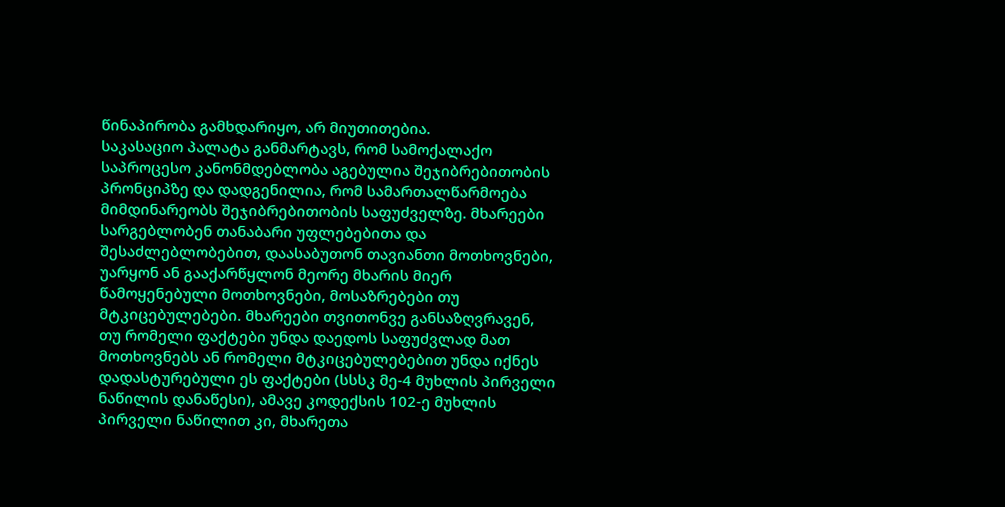წინაპირობა გამხდარიყო, არ მიუთითებია.
საკასაციო პალატა განმარტავს, რომ სამოქალაქო საპროცესო კანონმდებლობა აგებულია შეჯიბრებითობის პრონციპზე და დადგენილია, რომ სამართალწარმოება მიმდინარეობს შეჯიბრებითობის საფუძველზე. მხარეები სარგებლობენ თანაბარი უფლებებითა და შესაძლებლობებით, დაასაბუთონ თავიანთი მოთხოვნები, უარყონ ან გააქარწყლონ მეორე მხარის მიერ წამოყენებული მოთხოვნები, მოსაზრებები თუ მტკიცებულებები. მხარეები თვითონვე განსაზღვრავენ, თუ რომელი ფაქტები უნდა დაედოს საფუძვლად მათ მოთხოვნებს ან რომელი მტკიცებულებებით უნდა იქნეს დადასტურებული ეს ფაქტები (სსსკ მე-4 მუხლის პირველი ნაწილის დანაწესი), ამავე კოდექსის 102-ე მუხლის პირველი ნაწილით კი, მხარეთა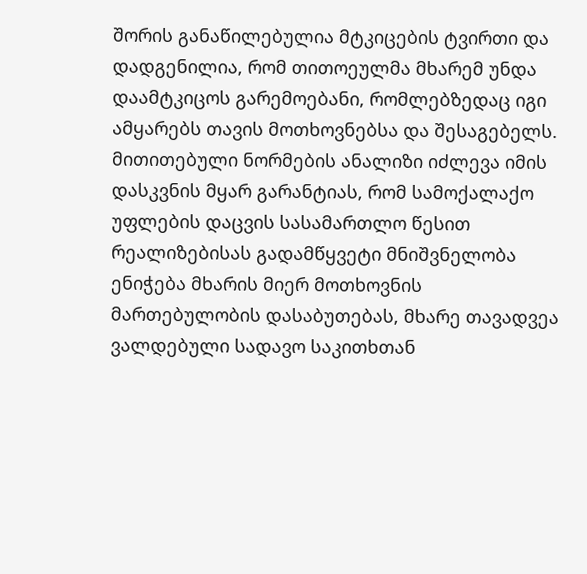შორის განაწილებულია მტკიცების ტვირთი და დადგენილია, რომ თითოეულმა მხარემ უნდა დაამტკიცოს გარემოებანი, რომლებზედაც იგი ამყარებს თავის მოთხოვნებსა და შესაგებელს. მითითებული ნორმების ანალიზი იძლევა იმის დასკვნის მყარ გარანტიას, რომ სამოქალაქო უფლების დაცვის სასამართლო წესით რეალიზებისას გადამწყვეტი მნიშვნელობა ენიჭება მხარის მიერ მოთხოვნის მართებულობის დასაბუთებას, მხარე თავადვეა ვალდებული სადავო საკითხთან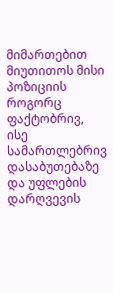მიმართებით მიუთითოს მისი პოზიციის როგორც ფაქტობრივ, ისე სამართლებრივ დასაბუთებაზე და უფლების დარღვევის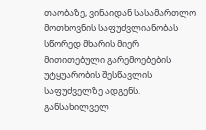თაობაზე, ვინაიდან სასამართლო მოთხოვნის საფუძვლიანობას სწორედ მხარის მიერ მითითებული გარემოებების უტყუარობის შესწავლის საფუძველზე ადგენს.
განსახილველ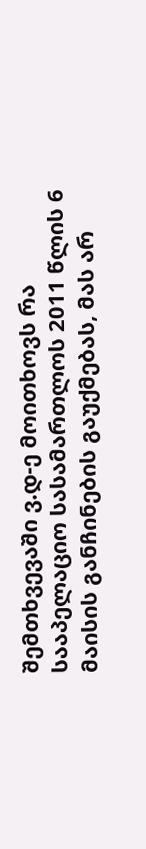შემთხვევაში ვ.დ-ე მოითხოვს რა სააპელაციო სასამართლოს 2011 წლის 6 მაისის განჩინების გაუქმებას, მას არ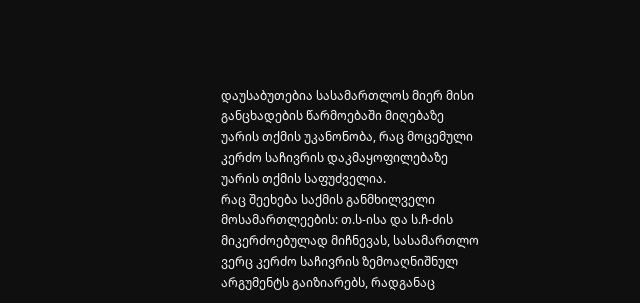დაუსაბუთებია სასამართლოს მიერ მისი განცხადების წარმოებაში მიღებაზე უარის თქმის უკანონობა, რაც მოცემული კერძო საჩივრის დაკმაყოფილებაზე უარის თქმის საფუძველია.
რაც შეეხება საქმის განმხილველი მოსამართლეების: თ.ს-ისა და ს.ჩ-ძის მიკერძოებულად მიჩნევას, სასამართლო ვერც კერძო საჩივრის ზემოაღნიშნულ არგუმენტს გაიზიარებს, რადგანაც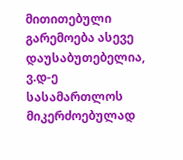მითითებული გარემოება ასევე დაუსაბუთებელია, ვ.დ-ე სასამართლოს მიკერძოებულად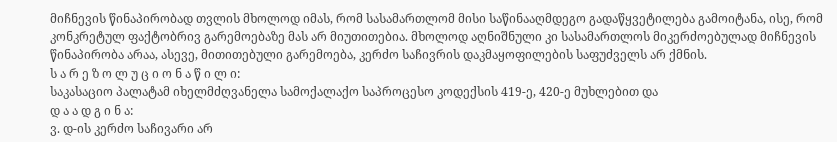მიჩნევის წინაპირობად თვლის მხოლოდ იმას, რომ სასამართლომ მისი საწინააღმდეგო გადაწყვეტილება გამოიტანა, ისე, რომ კონკრეტულ ფაქტობრივ გარემოებაზე მას არ მიუთითებია. მხოლოდ აღნიშნული კი სასამართლოს მიკერძოებულად მიჩნევის წინაპირობა არაა, ასევე, მითითებული გარემოება, კერძო საჩივრის დაკმაყოფილების საფუძველს არ ქმნის.
ს ა რ ე ზ ო ლ უ ც ი ო ნ ა წ ი ლ ი:
საკასაციო პალატამ იხელმძღვანელა სამოქალაქო საპროცესო კოდექსის 419-ე, 420-ე მუხლებით და
დ ა ა დ გ ი ნ ა:
ვ. დ-ის კერძო საჩივარი არ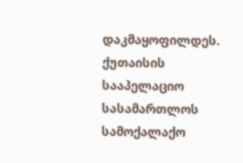დაკმაყოფილდეს. ქუთაისის სააპელაციო სასამართლოს სამოქალაქო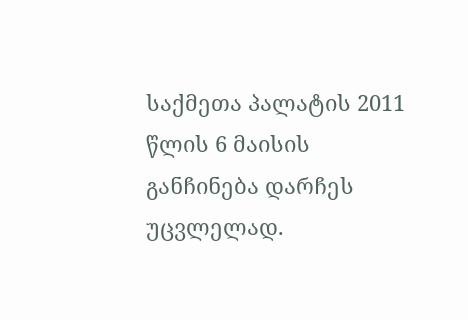საქმეთა პალატის 2011 წლის 6 მაისის განჩინება დარჩეს უცვლელად.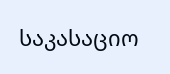საკასაციო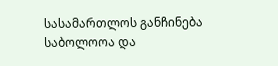სასამართლოს განჩინება საბოლოოა და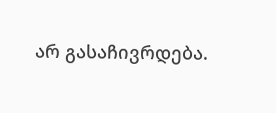არ გასაჩივრდება.